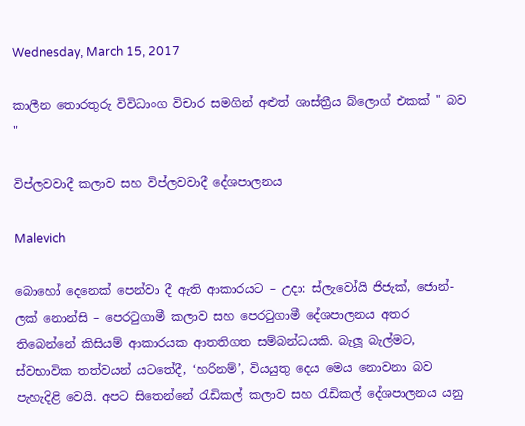Wednesday, March 15, 2017

කාලීන තොරතුරු විවිධාංග විචාර සමගින් අළුත් ශාස්ත්‍රීය බ්ලොග් එකක් " බව "

විප්ලවවාදී කලාව සහ විප්ලවවාදී දේශපාලනය

Malevich

බොහෝ දෙනෙක් පෙන්වා දී ඇති ආකාරයට – උදා: ස්ලැවෝයි ජිජැක්, ජොන්-ලක් නොන්සි – පෙරටුගාමී කලාව සහ පෙරටුගාමී දේශපාලනය අතර තිබෙන්නේ කිසියම් ආකාරයක ආතතිගත සම්බන්ධයකි. බැලූ බැල්මට, ස්වභාවික තත්වයන් යටතේදී, ‘හරිනම්’, වියයුතු දෙය මෙය නොවනා බව පැහැදිළි වෙයි. අපට සිතෙන්නේ රැඩිකල් කලාව සහ රැඩිකල් දේශපාලනය යනු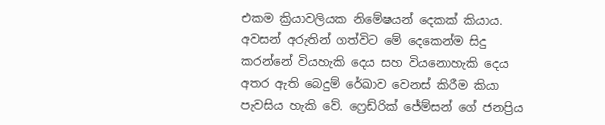එකම ක්‍රියාවලියක නිමේෂයන් දෙකක් කියාය. අවසන් අරුතින් ගත්විට මේ දෙකෙන්ම සිදු කරන්නේ වියහැකි දෙය සහ වියනොහැකි දෙය අතර ඇති බෙදුම් රේඛාව වෙනස් කිරීම කියා පැවසිය හැකි වේ. ෆ්‍රෙඩ්රික් ජේම්සන් ගේ ජනප්‍රිය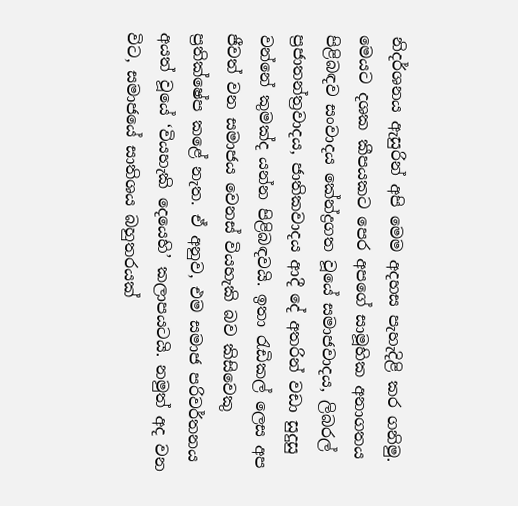නිදර්ශනය ඇසුරින් අපි මෙම අදහස පැහැදිළි කර ගනිමු.
මෙයට දශක කීපයකට පෙර අපගේ සාමූහික අනාගතය පිළිබඳව සංවාදය කේන්ද්‍රගත වූයේ සමාජවාදය, ලිබරල් ප්‍රජාතන්ත්‍රවාදය, ජාතිකවාදය ආදී දේ අතරින් වඩා සුදුසු වන්නේ කුමක්ද යන්න පිළිබඳවයි. ඉතා රැඩිකල් ලෙස අප ජීවත් වන සමාජය වෙනස් වියහැකි බව කිසිවෙකු ප්‍රතික්ෂේප කළේ නැත. ඒ අනුව, එම සමාජ පරිවර්තනය අයත් වූයේ ‘වියහැකි දෙයෙහි’ කලාපයටයි. නමුත් අද වන විට, සමාජයේ සාතිශය බහුතරයක්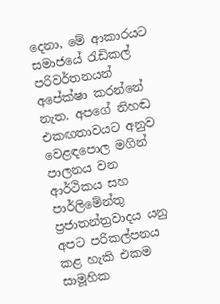දෙනා, මේ ආකාරයට සමාජයේ රැඩිකල් පරිවර්තනයන් අපේක්ෂා කරන්නේ නැත. අපගේ නිහඬ එකඟතාවයට අනුව වෙළඳපොල මගින් පාලනය වන ආර්ථිකය සහ පාර්ලිමේන්තු ප්‍රජාතන්ත්‍රවාදය යනු අපට පරිකල්පනය කළ හැකි එකම සාමූහික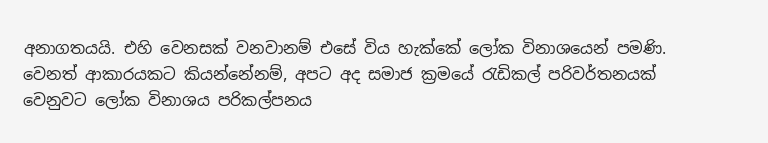අනාගතයයි. එහි වෙනසක් වනවානම් එසේ විය හැක්කේ ලෝක විනාශයෙන් පමණි. වෙනත් ආකාරයකට කියන්නේනම්, අපට අද සමාජ ක්‍රමයේ රැඩිකල් පරිවර්තනයක් වෙනුවට ලෝක විනාශය පරිකල්පනය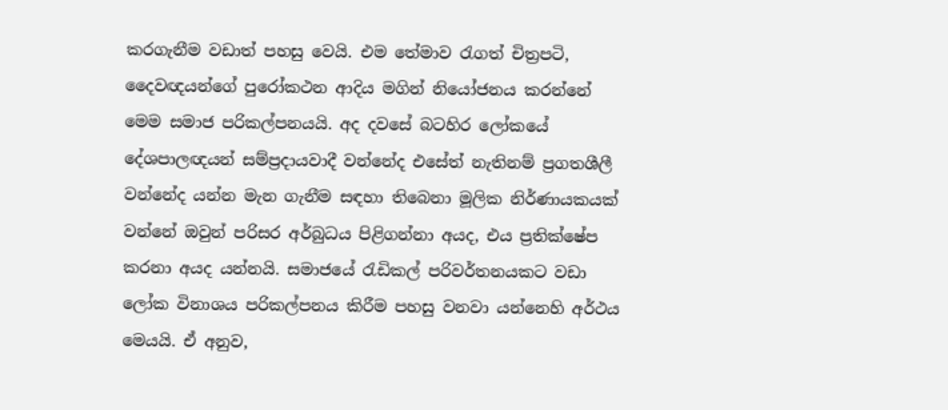කරගැනීම වඩාත් පහසු වෙයි. එම තේමාව රැගත් චිත්‍රපටි, දෛවඥයන්ගේ පුරෝකථන ආදිය මගින් නියෝජනය කරන්නේ මෙම සමාජ පරිකල්පනයයි. අද දවසේ බටහිර ලෝකයේ දේශපාලඥයන් සම්ප්‍රදායවාදී වන්නේද එසේත් නැතිනම් ප්‍රගතශීලී වන්නේද යන්න මැන ගැනීම සඳහා තිබෙනා මූලික නිර්ණායකයක් වන්නේ ඔවුන් පරිසර අර්බුධය පිළිගන්නා අයද, එය ප්‍රතික්ෂේප කරනා අයද යන්නයි. සමාජයේ රැඩිකල් පරිවර්තනයකට වඩා ලෝක විනාශය පරිකල්පනය කිරීම පහසු වනවා යන්නෙහි අර්ථය මෙයයි. ඒ අනුව,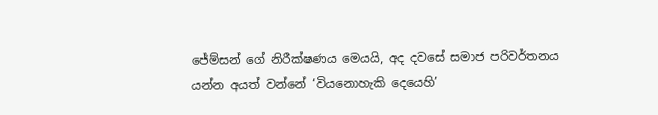ජේම්සන් ගේ නිරීක්ෂණය මෙයයි, අද දවසේ සමාජ පරිවර්තනය යන්න අයත් වන්නේ ‘වියනොහැකි දෙයෙහි’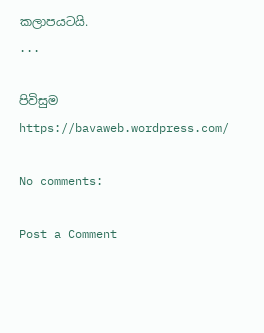කලාපයටයි.
...

පිවිසුම
https://bavaweb.wordpress.com/

No comments:

Post a Comment